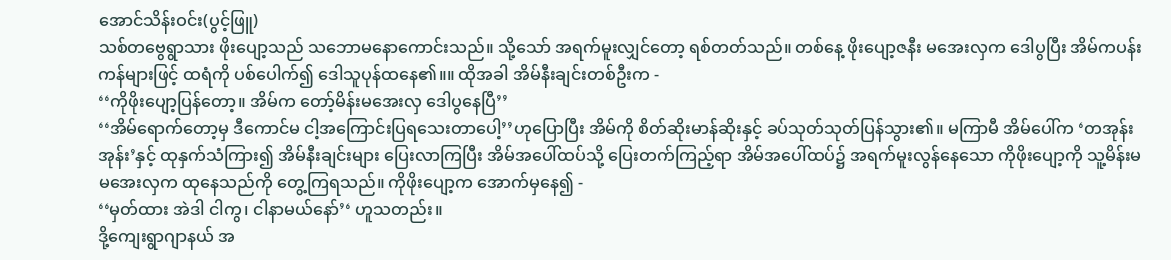အောင်သိန်းဝင်း(ပွင့်ဖြူ)
သစ်တဗွေရွာသား ဖိုးပျော့သည် သဘောမနောကောင်းသည်။ သို့သော် အရက်မူးလျှင်တော့ ရစ်တတ်သည်။ တစ်နေ့ ဖိုးပျော့ဇနီး မအေးလှက ဒေါပွပြီး အိမ်ကပန်းကန်များဖြင့် ထရံကို ပစ်ပေါက်၍ ဒေါသူပုန်ထနေ၏။။ ထိုအခါ အိမ်နီးချင်းတစ်ဦးက -
‘‘ကိုဖိုးပျော့ပြန်တော့။ အိမ်က တော့်မိန်းမအေးလှ ဒေါပွနေပြီ’’
‘‘အိမ်ရောက်တော့မှ ဒီကောင်မ ငါ့အကြောင်းပြရသေးတာပေါ့’’ဟုပြောပြီး အိမ်ကို စိတ်ဆိုးမာန်ဆိုးနှင့် ခပ်သုတ်သုတ်ပြန်သွား၏။ မကြာမီ အိမ်ပေါ်က ‘တအုန်းအုန်း’နှင့် ထုနှက်သံကြား၍ အိမ်နီးချင်းများ ပြေးလာကြပြီး အိမ်အပေါ်ထပ်သို့ ပြေးတက်ကြည့်ရာ အိမ်အပေါ်ထပ်၌ အရက်မူးလွန်နေသော ကိုဖိုးပျော့ကို သူ့မိန်းမ မအေးလှက ထုနေသည်ကို တွေ့ကြရသည်။ ကိုဖိုးပျော့က အောက်မှနေ၍ -
‘‘မှတ်ထား အဲဒါ ငါကွ၊ ငါနာမယ်နော်’‘ ဟူသတည်း။
ဒို့ကျေးရွာဂျာနယ် အ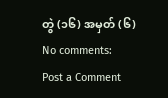တွဲ (၁၆) အမှတ် (၆)
No comments:
Post a Comment